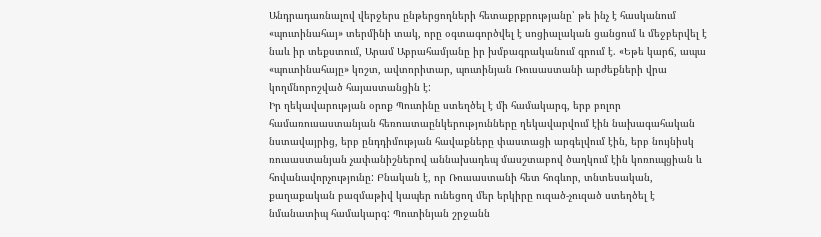Անդրադառնալով վերջերս ընթերցողների հետաքրքրությանը՝ թե ինչ է հասկանում «պուտինահայ» տերմինի տակ, որը օգտագործվել է սոցիալական ցանցում և մեջբերվել է նաև իր տեքստում, Արամ Աբրահամյանը իր խմբագրականում գրում է. «Եթե կարճ, ապա «պուտինահայը» կոշտ, ավտորիտար, պուտինյան Ռուսաստանի արժեքների վրա կողմնորոշված հայաստանցին է:
Իր ղեկավարության օրոք Պուտինը ստեղծել է մի համակարգ, երբ բոլոր համառուսաստանյան հեռուստաընկերությունները ղեկավարվում էին նախագահական նստավայրից, երբ ընդդիմության հավաքները փաստացի արգելվում էին, երբ նույնիսկ ռուսաստանյան չափանիշներով աննախադեպ մասշտաբով ծաղկում էին կոռուպցիան և հովանավորչությունը: Բնական է, որ Ռուսաստանի հետ հոգևոր, տնտեսական, քաղաքական բազմաթիվ կապեր ունեցող մեր երկիրը ուզած-չուզած ստեղծել է նմանատիպ համակարգ: Պուտինյան շրջանն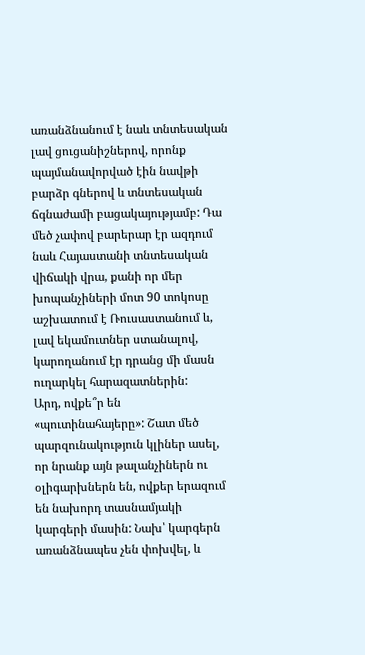առանձնանում է նաև տնտեսական լավ ցուցանիշներով, որոնք պայմանավորված էին նավթի բարձր գներով և տնտեսական ճգնաժամի բացակայությամբ: Դա մեծ չափով բարերար էր ազդում նաև Հայաստանի տնտեսական վիճակի վրա, քանի որ մեր խոպանչիների մոտ 90 տոկոսը աշխատում է Ռուսաստանում և, լավ եկամուտներ ստանալով, կարողանում էր դրանց մի մասն ուղարկել հարազատներին:
Արդ, ովքե՞ր են «պուտինահայերը»: Շատ մեծ պարզունակություն կլիներ ասել, որ նրանք այն թալանչիներն ու օլիգարխներն են, ովքեր երազում են նախորդ տասնամյակի կարգերի մասին: Նախ՝ կարգերն առանձնապես չեն փոխվել, և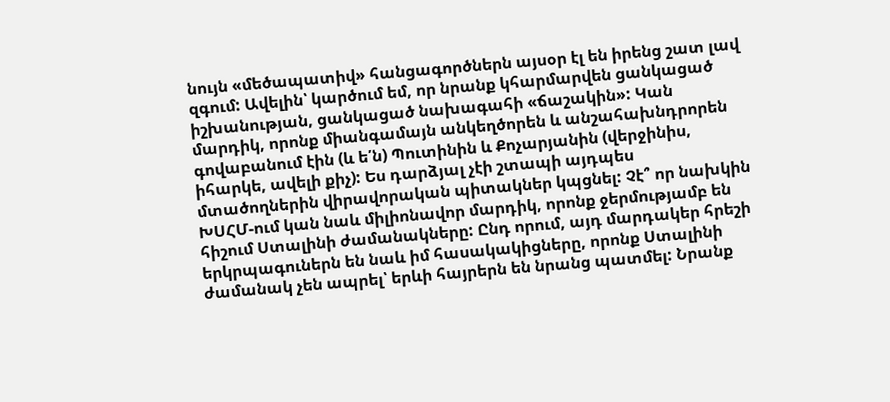նույն «մեծապատիվ» հանցագործներն այսօր էլ են իրենց շատ լավ զգում: Ավելին՝ կարծում եմ, որ նրանք կհարմարվեն ցանկացած իշխանության, ցանկացած նախագահի «ճաշակին»: Կան մարդիկ, որոնք միանգամայն անկեղծորեն և անշահախնդրորեն գովաբանում էին (և ե՛ն) Պուտինին և Քոչարյանին (վերջինիս, իհարկե, ավելի քիչ): Ես դարձյալ չէի շտապի այդպես մտածողներին վիրավորական պիտակներ կպցնել: Չէ՞ որ նախկին ԽՍՀՄ-ում կան նաև միլիոնավոր մարդիկ, որոնք ջերմությամբ են հիշում Ստալինի ժամանակները: Ընդ որում, այդ մարդակեր հրեշի երկրպագուներն են նաև իմ հասակակիցները, որոնք Ստալինի ժամանակ չեն ապրել՝ երևի հայրերն են նրանց պատմել: Նրանք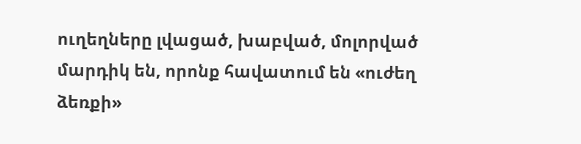ուղեղները լվացած, խաբված, մոլորված մարդիկ են, որոնք հավատում են «ուժեղ ձեռքի»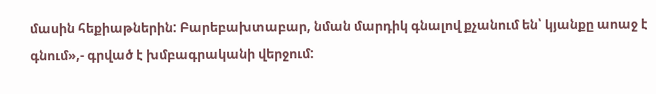մասին հեքիաթներին: Բարեբախտաբար, նման մարդիկ գնալով քչանում են՝ կյանքը աոաջ է գնում»,- գրված է խմբագրականի վերջում: